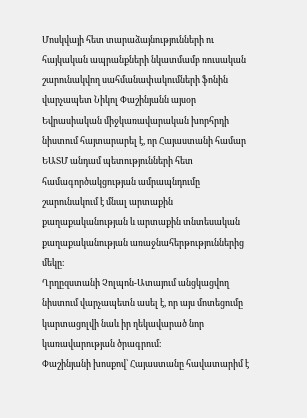Մոսկվայի հետ տարաձայնությունների ու հայկական ապրանքների նկատմամբ ռուսական շարունակվող սահմանափակումների ֆոնին վարչապետ Նիկոլ Փաշինյանն այսօր Եվրասիական միջկառավարական խորհրդի նիստում հայտարարել է, որ Հայաստանի համար ԵԱՏՄ անդամ պետությունների հետ համագործակցության ամրապնդումը շարունակում է մնալ արտաքին քաղաքականության և արտաքին տնտեսական քաղաքականության առաջնահերթություններից մեկը։
Ղրղըզստանի Չոլպոն-Ատայում անցկացվող նիստում վարչապետն ասել է, որ այս մոտեցումը կարտացոլվի նաև իր ղեկավարած նոր կառավարության ծրագրում։
Փաշինյանի խոսքով՝ Հայաստանը հավատարիմ է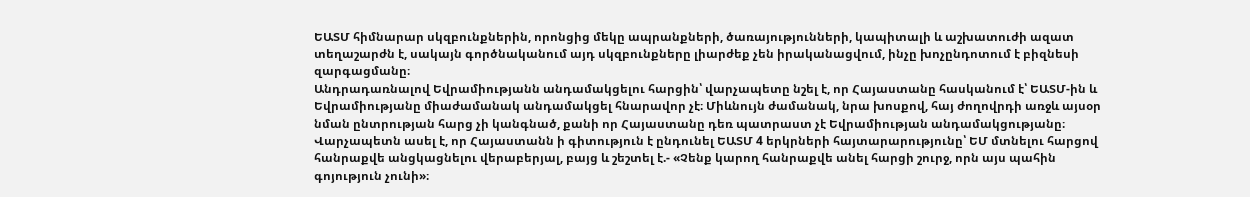ԵԱՏՄ հիմնարար սկզբունքներին, որոնցից մեկը ապրանքների, ծառայությունների, կապիտալի և աշխատուժի ազատ տեղաշարժն է, սակայն գործնականում այդ սկզբունքները լիարժեք չեն իրականացվում, ինչը խոչընդոտում է բիզնեսի զարգացմանը։
Անդրադառնալով Եվրամիությանն անդամակցելու հարցին՝ վարչապետը նշել է, որ Հայաստանը հասկանում է՝ ԵԱՏՄ-ին և Եվրամիությանը միաժամանակ անդամակցել հնարավոր չէ։ Միևնույն ժամանակ, նրա խոսքով, հայ ժողովրդի առջև այսօր նման ընտրության հարց չի կանգնած, քանի որ Հայաստանը դեռ պատրաստ չէ Եվրամիության անդամակցությանը։
Վարչապետն ասել է, որ Հայաստանն ի գիտություն է ընդունել ԵԱՏՄ 4 երկրների հայտարարությունը՝ ԵՄ մտնելու հարցով հանրաքվե անցկացնելու վերաբերյալ, բայց և շեշտել է.- «Չենք կարող հանրաքվե անել հարցի շուրջ, որն այս պահին գոյություն չունի»։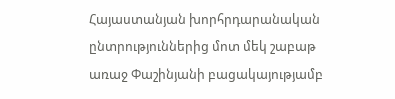Հայաստանյան խորհրդարանական ընտրություններից մոտ մեկ շաբաթ առաջ Փաշինյանի բացակայությամբ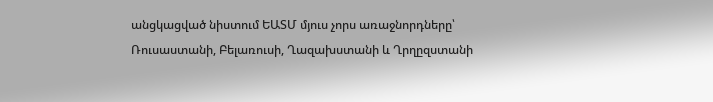անցկացված նիստում ԵԱՏՄ մյուս չորս առաջնորդները՝ Ռուսաստանի, Բելառուսի, Ղազախստանի և Ղրղըզստանի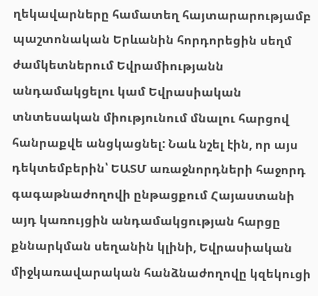ղեկավարները համատեղ հայտարարությամբ պաշտոնական Երևանին հորդորեցին սեղմ ժամկետներում Եվրամիությանն անդամակցելու կամ Եվրասիական տնտեսական միությունում մնալու հարցով հանրաքվե անցկացնել: Նաև նշել էին, որ այս դեկտեմբերին՝ ԵԱՏՄ առաջնորդների հաջորդ գագաթնաժողովի ընթացքում Հայաստանի այդ կառույցին անդամակցության հարցը քննարկման սեղանին կլինի, Եվրասիական միջկառավարական հանձնաժողովը կզեկուցի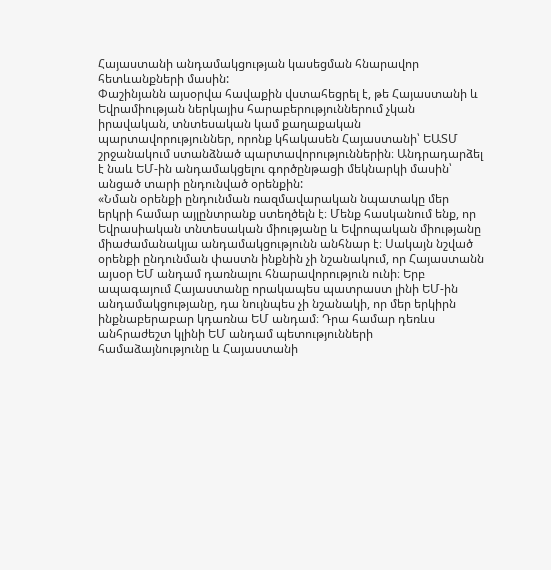Հայաստանի անդամակցության կասեցման հնարավոր հետևանքների մասին:
Փաշինյանն այսօրվա հավաքին վստահեցրել է, թե Հայաստանի և Եվրամիության ներկայիս հարաբերություններում չկան իրավական, տնտեսական կամ քաղաքական պարտավորություններ, որոնք կհակասեն Հայաստանի՝ ԵԱՏՄ շրջանակում ստանձնած պարտավորություններին։ Անդրադարձել է նաև ԵՄ-ին անդամակցելու գործընթացի մեկնարկի մասին՝ անցած տարի ընդունված օրենքին:
«Նման օրենքի ընդունման ռազմավարական նպատակը մեր երկրի համար այլընտրանք ստեղծելն է։ Մենք հասկանում ենք, որ Եվրասիական տնտեսական միությանը և Եվրոպական միությանը միաժամանակյա անդամակցությունն անհնար է։ Սակայն նշված օրենքի ընդունման փաստն ինքնին չի նշանակում, որ Հայաստանն այսօր ԵՄ անդամ դառնալու հնարավորություն ունի։ Երբ ապագայում Հայաստանը որակապես պատրաստ լինի ԵՄ-ին անդամակցությանը, դա նույնպես չի նշանակի, որ մեր երկիրն ինքնաբերաբար կդառնա ԵՄ անդամ։ Դրա համար դեռևս անհրաժեշտ կլինի ԵՄ անդամ պետությունների համաձայնությունը և Հայաստանի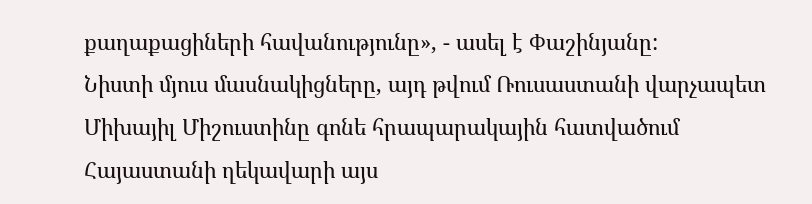քաղաքացիների հավանությունը», - ասել է Փաշինյանը:
Նիստի մյուս մասնակիցները, այդ թվում Ռուսաստանի վարչապետ Միխայիլ Միշուստինը գոնե հրապարակային հատվածում Հայաստանի ղեկավարի այս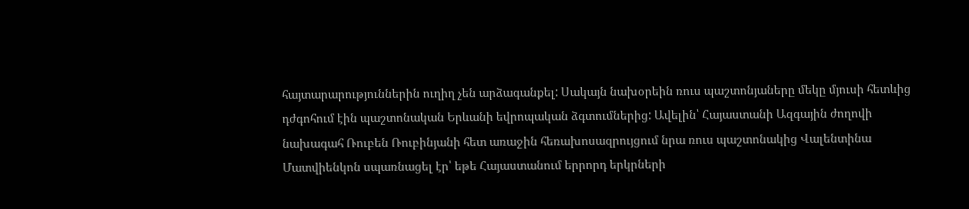հայտարարություններին ուղիղ չեն արձագանքել: Սակայն նախօրեին ռուս պաշտոնյաները մեկը մյուսի հետևից դժգոհում էին պաշտոնական Երևանի եվրոպական ձգտումներից: Ավելին՝ Հայաստանի Ազգային ժողովի նախագահ Ռուբեն Ռուբինյանի հետ առաջին հեռախոսազրույցում նրա ռուս պաշտոնակից Վալենտինա Մատվիենկոն սպառնացել էր՝ եթե Հայաստանում երրորդ երկրների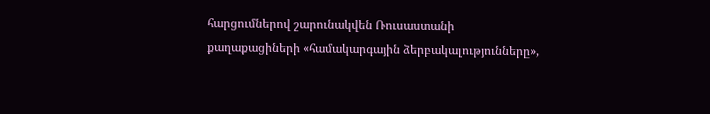հարցումներով շարունակվեն Ռուսաստանի քաղաքացիների «համակարգային ձերբակալությունները»,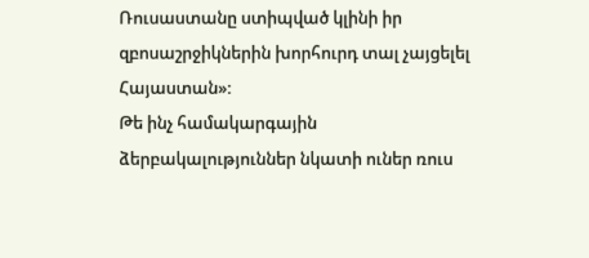Ռուսաստանը ստիպված կլինի իր զբոսաշրջիկներին խորհուրդ տալ չայցելել Հայաստան»:
Թե ինչ համակարգային ձերբակալություններ նկատի ուներ ռուս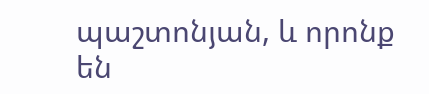պաշտոնյան, և որոնք են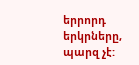երրորդ երկրները, պարզ չէ: